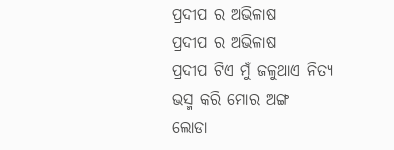ପ୍ରଦୀପ ର ଅଭିଳାଷ
ପ୍ରଦୀପ ର ଅଭିଳାଷ
ପ୍ରଦୀପ ଟିଏ ମୁଁ ଜଳୁଥାଏ ନିତ୍ୟ
ଭସ୍ମ କରି ମୋର ଅଙ୍ଗ
ଲୋଡା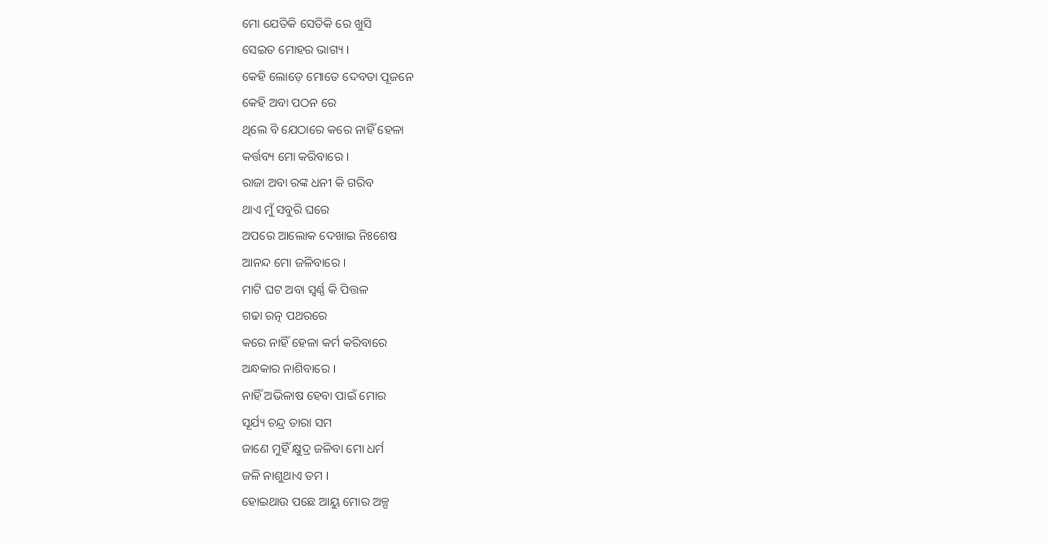ମୋ ଯେତିକି ସେତିକି ରେ ଖୁସି
ସେଇତ ମୋହର ଭାଗ୍ୟ ।
କେହି ଲୋଡ଼େ ମୋତେ ଦେବତା ପୂଜନେ
କେହି ଅବା ପଠନ ରେ
ଥିଲେ ବି ଯେଠାରେ କରେ ନାହିଁ ହେଳା
କର୍ତ୍ତବ୍ୟ ମୋ କରିବାରେ ।
ରାଜା ଅବା ରଙ୍କ ଧନୀ କି ଗରିବ
ଥାଏ ମୁଁ ସବୁରି ଘରେ
ଅପରେ ଆଲୋକ ଦେଖାଇ ନିଃଶେଷ
ଆନନ୍ଦ ମୋ ଜଳିବାରେ ।
ମାଟି ଘଟ ଅବା ସ୍ଵର୍ଣ୍ଣ କି ପିତ୍ତଳ
ଗଢା ରତ୍ନ ପଥରରେ
କରେ ନାହିଁ ହେଳା କର୍ମ କରିବାରେ
ଅନ୍ଧକାର ନାଶିବାରେ ।
ନାହିଁ ଅଭିଳାଷ ହେବା ପାଇଁ ମୋର
ସୂର୍ଯ୍ୟ ଚନ୍ଦ୍ର ତାରା ସମ
ଜାଣେ ମୁହିଁ କ୍ଷୁଦ୍ର ଜଳିବା ମୋ ଧର୍ମ
ଜଳି ନାଶୁଥାଏ ତମ ।
ହୋଇଥାଉ ପଛେ ଆୟୁ ମୋର ଅଳ୍ପ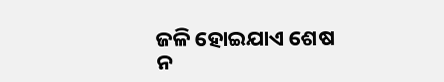ଜଳି ହୋଇଯାଏ ଶେଷ
ନ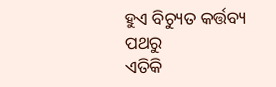ହୁଏ ବିଚ୍ୟୁତ କର୍ତ୍ତବ୍ୟ ପଥରୁ
ଏତିକି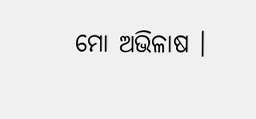ମୋ ଅଭିଳାଷ ।